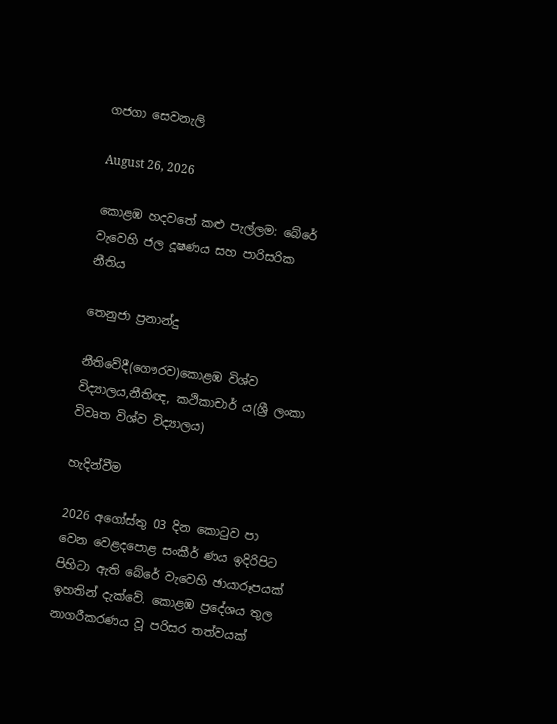ගජගා සෙවනැලි

August 26, 2026

කොළඹ හදවතේ කළු පැල්ලම: බේරේ වැවෙහි ජල දූෂණය සහ පාරිසරික නීතිය

තෙනුජා ප්‍රනාන්දු

නීතිවේදී(ගෞරව)කොළඹ විශ්ව විද්‍යාලය,නීතිඥ, කථිකාචාර් ය(ශ්‍රී ලංකා විවෘත විශ්ව විද්‍යාලය)

හැදින්වීම

2026 අගෝස්තු 03 දින කොටුව පා වෙන වෙළදපොළ සංකීර් ණය ඉදිරිපිට පිහිටා ඇති බේරේ වැවෙහි ඡායාරූපයක් ඉහතින් දැක්වේ. කොළඹ ප්‍රදේශය තුල නාගරීකරණය වූ පරිසර තත්වයක්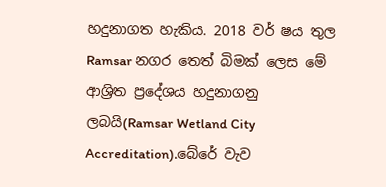හදුනාගත හැකිය. 2018 වර් ෂය තුල Ramsar නගර තෙත් බිමක් ලෙස මේ ආශ්‍රිත ප්‍රදේශය හදුනාගනු ලබයි(Ramsar Wetland City Accreditation).බේරේ වැව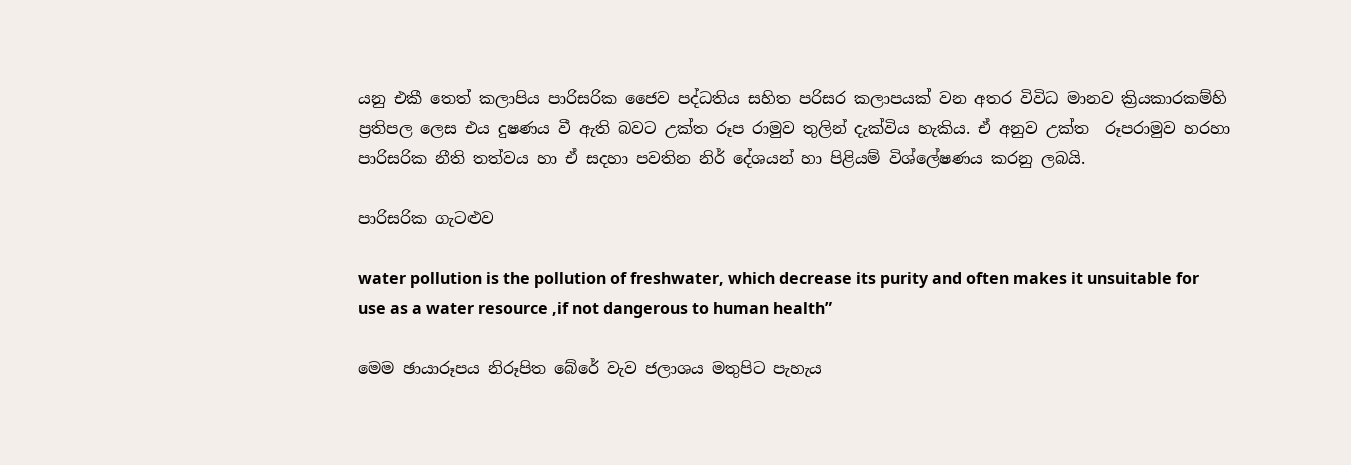යනු එකී තෙත් කලාපිය පාරිසරික ජෛව පද්ධතිය සහිත පරිසර කලාපයක් වන අතර විවිධ මානව ක්‍රියකාරකම්හි ප්‍රතිපල ලෙස එය දුෂණය වී ඇති බවට උක්ත රූප රාමුව තුලින් දැක්විය හැකිය. ඒ අනුව උක්ත  රූපරාමුව හරහා පාරිසරික නීති තත්වය හා ඒ සදහා පවතින නිර් දේශයන් හා පිළියම් විශ්ලේෂණය කරනු ලබයි.

පාරිසරික ගැටළුව

water pollution is the pollution of freshwater, which decrease its purity and often makes it unsuitable for use as a water resource ,if not dangerous to human health”

මෙම ඡායාරූපය නිරූපිත බේරේ වැව ජලාශය මතුපිට පැහැය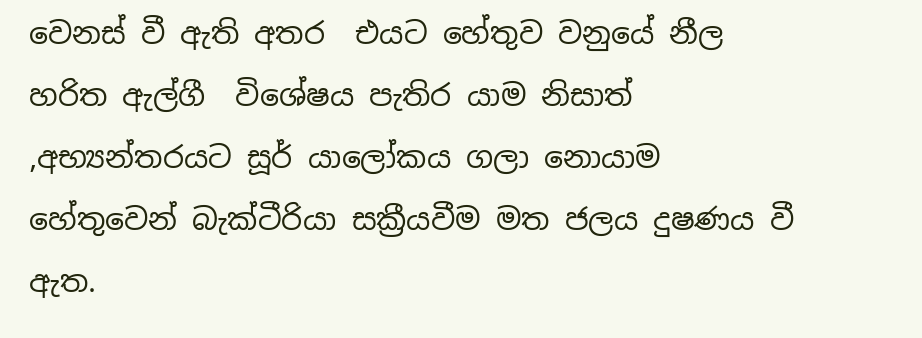වෙනස් වී ඇති අතර  එයට හේතුව වනුයේ නීල හරිත ඇල්ගී  විශේෂය පැතිර යාම නිසාත් ,අභ්‍යන්තරයට සූර් යාලෝකය ගලා නොයාම හේතුවෙන් බැක්ටීරියා සක්‍රීයවීම මත ජලය දුෂණය වී ඇත.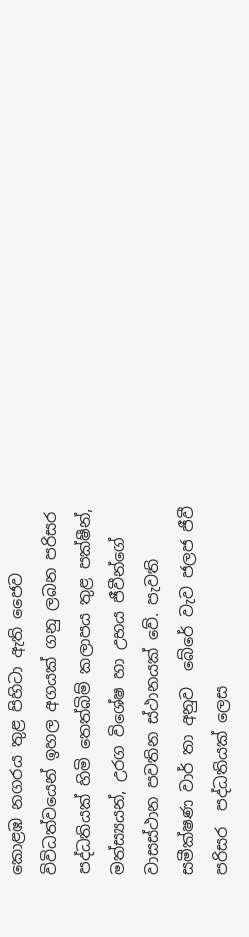කොළඹ නගරය තුළ පිහිටා ඇති ජෛව විවිධත්වයෙන් ඉහල අගයක් ගනු ලබන පරිසර පද්ධතියක් හිමි තෙත්බිම් කලාපය තුළ පක්ෂීන්, මත්ස්‍යයන්, උරග විශේෂ හා උභය ජීවීන්ගේ වාසස්ථාන පවතින ස්ථානයක් වේ. පැවති සමීක්ෂණ වාර් තා අනුව  බේරේ වැව ජලජ ජීවී පරිසර  පද්ධතියක් ලෙස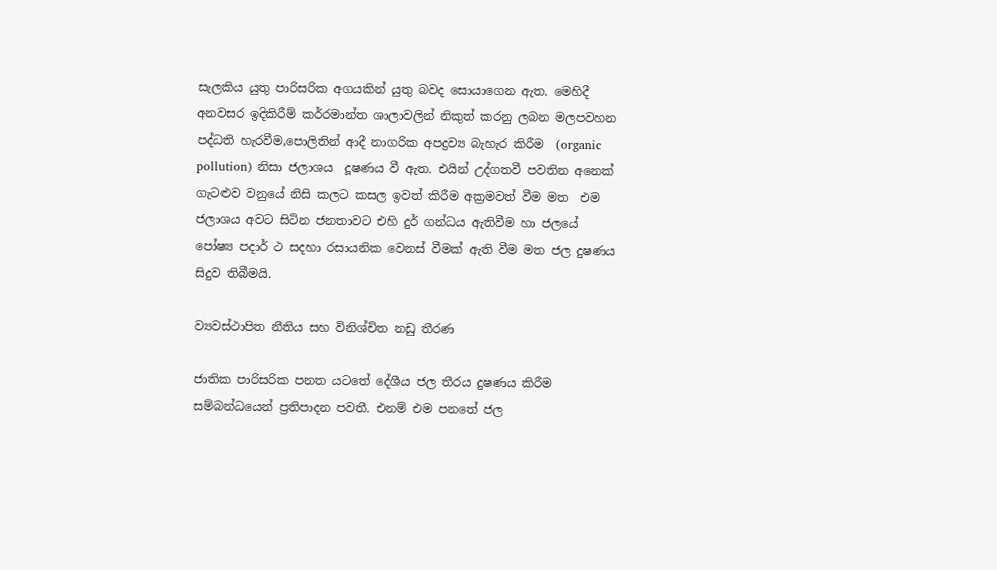සැලකිය යුතු පාරිසරික අගයකින් යුතු බවද සොයාගෙන ඇත. මෙහිදී අනවසර ඉදිකිරීම් කර්‍රමාන්ත ශාලාවලින් නිකුත් කරනු ලබන මලපවහන පද්ධති හැරවීම,පොලිතින් ආදී නාගරික අපද්‍රව්‍ය බැහැර කිරීම  (organic pollution) නිසා ජලාශය  දූෂණය වී ඇත. එයින් උද්ගතවී පවතින අනෙක් ගැටළුව වනුයේ නිසි කලට කසල ඉවත් කිරීම අක්‍රමවත් වීම මත  එම ජලාශය අවට සිටින ජනතාවට එහි දුර් ගන්ධය ඇතිවීම හා ජලයේ පෝෂ්‍ය පදාර් ථ සදහා රසායනික වෙනස් වීමක් ඇති වීම මත ජල දුෂණය සිදුව තිබීමයි.

ව්‍යවස්ථාපිත නීතිය සහ විනිශ්චිත නඩු තීරණ

ජාතික පාරිසරික පනත යටතේ දේශීය ජල තීරය දුෂණය කිරීම සම්බන්ධයෙන් ප්‍රතිපාදන පවතී. එනම් එම පනතේ ජල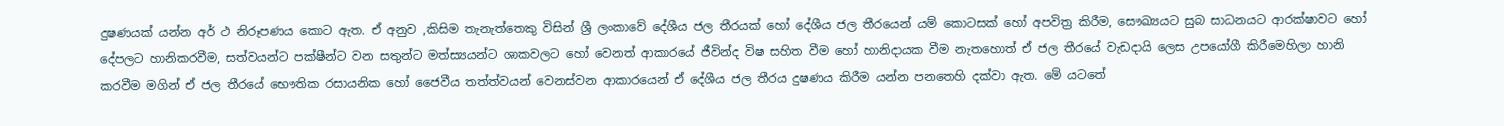දුෂණයක් යන්න අර් ථ නිරූපණය කොට ඇත. ඒ අනුව ,කිසිම තැනැත්තෙකු විසින් ශ්‍රී ලංකාවේ දේශීය ජල තීරයක් හෝ දේශීය ජල තීරයෙන් යම් කොටසක් හෝ අපවිත්‍ර කිරීම, සෞඛ්‍යයට සුබ සාධනයට ආරක්ෂාවට හෝ දේපලට හානිකරවීම, සත්වයන්ට පක්ෂීන්ට වන සතුන්ට මත්ස්‍යයන්ට ශාකවලට හෝ වෙනත් ආකාරයේ ජීවින්ද විෂ සහිත වීම හෝ හානිදායක වීම නැතහොත් ඒ ජල තීරයේ වැඩදායි ලෙස උපයෝගී කිරීමෙහිලා හානි කරවීම මගින් ඒ ජල තීරයේ භෞතික රසායනික හෝ ජෛවීය තත්ත්වයන් වෙනස්වන ආකාරයෙන් ඒ දේශීය ජල තීරය දුෂණය කිරීම යන්න පනතෙහි දක්වා ඇත. මේ යටතේ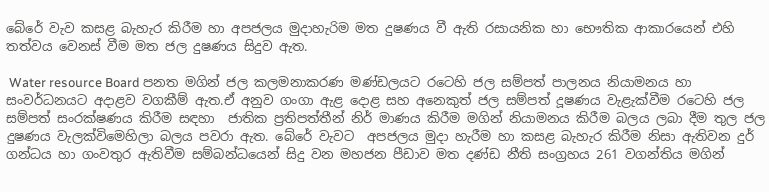බේරේ වැව කසළ බැහැර කිරීම හා අපජලය මුදාහැරිම මත දුෂණය වී ඇති රසායනික හා භෞතික ආකාරයෙන් එහි තත්වය වෙනස් වීම මත ජල දුෂණය සිදුව ඇත.

 Water resource Board පනත මගින් ජල කලමනාකරණ මණ්ඩලයට රටෙහි ජල සම්පත් පාලනය නියාමනය හා සංවර්ධනයට අදාළව වගකීම් ඇත.ඒ අනුව ගංගා ඇළ දොළ සහ අනෙකුත් ජල සම්පත් දූෂණය වැළැක්වීම රටෙහි ජල සම්පත් සංරක්ෂණය කිරීම සඳහා  ජාතික ප්‍රතිපත්තීන් නිර් මාණය කිරීම මගින් නියාමනය කිරීම බලය ලබා දීම තුල ජල දුෂණය වැලක්විමෙහිලා බලය පවරා ඇත. බේරේ වැවට  අපජලය මුදා හැරීම හා කසළ බැහැර කිරීම නිසා ඇතිවන දුර් ගන්ධය හා ගංවතුර ඇතිවීම සම්බන්ධයෙන් සිදු වන මහජන පීඩාව මත දණ්ඩ නීති සංග්‍රහය 261 වගන්තිය මගින්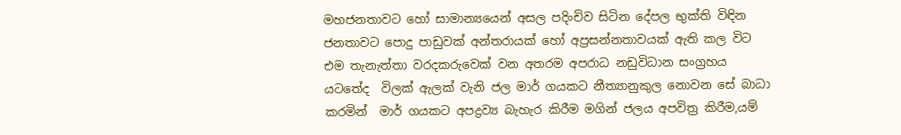මහජනතාවට හෝ සාමාන්‍යයෙන් අසල පදිංචිව සිටින දේපල භුක්ති විඳින ජනතාවට පොදු පාඩුවක් අන්තරායක් හෝ අප්‍රසන්නතාවයක් ඇති කල විට එම තැනැත්තා වරදකරුවෙක් වන අතරම අපරාධ නඩුවිධාන සංග්‍රහය යටතේද  විලක් ඇලක් වැනි ජල මාර් ගයකට නීත්‍යානුකුල නොවන සේ බාධා කරමින්  මාර් ගයකට අපද්‍රව්‍ය බැහැර කිරීම මගින් ජලය අපවිත්‍ර කිරීම,යම්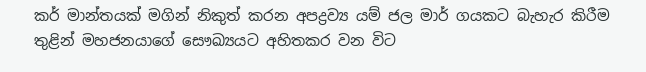කර් මාන්තයක් මගින් නිකුත් කරන අපද්‍රව්‍ය යම් ජල මාර් ගයකට බැහැර කිරීම තුළින් මහජනයාගේ සෞඛ්‍යයට අහිතකර වන විට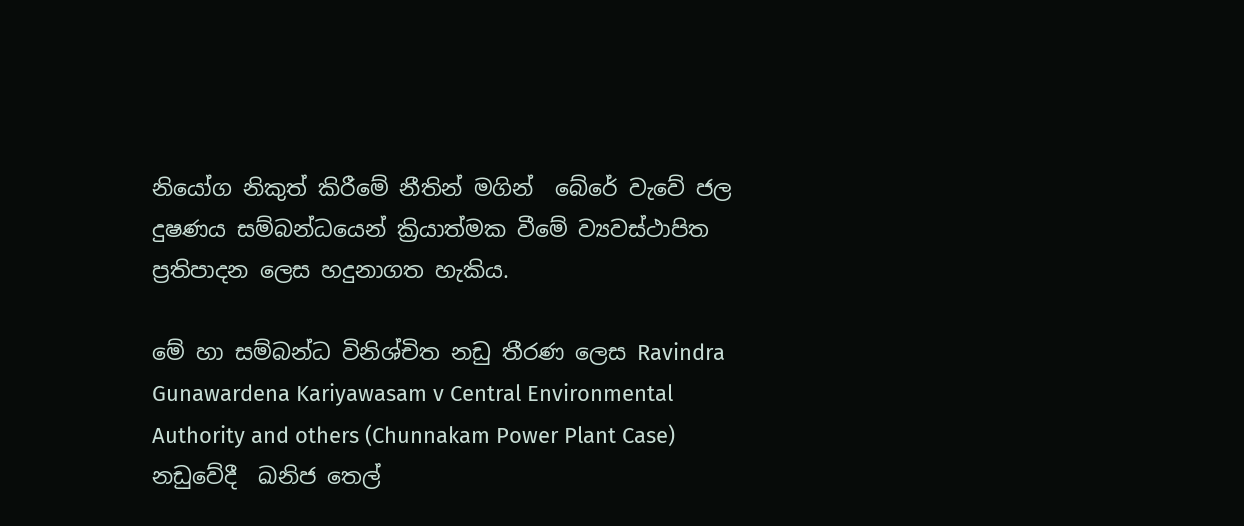නියෝග නිකුත් කිරීමේ නීතින් මගින්  බේරේ වැවේ ජල  දුෂණය සම්බන්ධයෙන් ක්‍රියාත්මක වීමේ ව්‍යවස්ථාපිත ප්‍රතිපාදන ලෙස හදුනාගත හැකිය.

මේ හා සම්බන්ධ විනිශ්චිත නඩු තීරණ ලෙස Ravindra Gunawardena Kariyawasam v Central Environmental Authority and others (Chunnakam Power Plant Case) නඩුවේදී  ඛනිජ තෙල්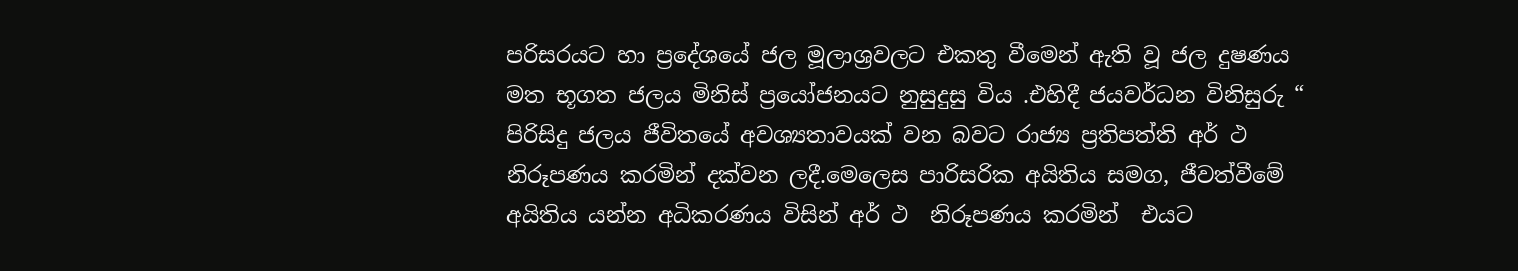පරිසරයට හා ප්‍රදේශයේ ජල මූලාශ්‍රවලට එකතු වීමෙන් ඇති වූ ජල දුෂණය මත භූගත ජලය මිනිස් ප්‍රයෝජනයට නුසුදුසු විය .එහිදී ජයවර්ධන විනිසුරු “ පිරිසිදු ජලය ජීවිතයේ අවශ්‍යතාවයක් වන බවට රාජ්‍ය ප්‍රතිපත්ති අර් ථ නිරූපණය කරමින් දක්වන ලදී.මෙලෙස පාරිසරික අයිතිය සමග, ජීවත්වීමේ අයිතිය යන්න අධිකරණය විසින් අර් ථ  නිරූපණය කරමින්  එයට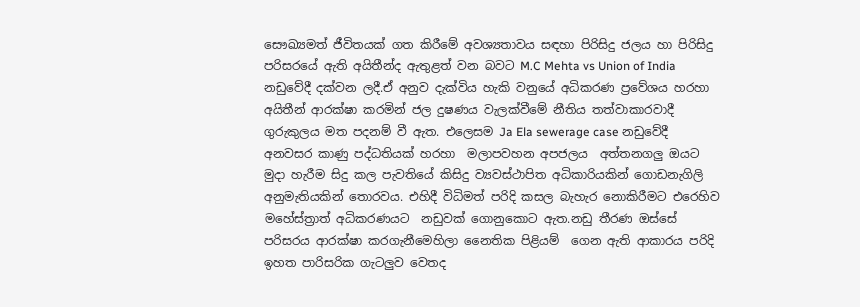සෞඛ්‍යමත් ජීවිතයක් ගත කිරීමේ අවශ්‍යතාවය සඳහා පිරිසිදු ජලය හා පිරිසිදු පරිසරයේ ඇති අයිතීන්ද ඇතුළත් වන බවට M.C Mehta vs Union of India නඩුවේදී දක්වන ලදී.ඒ අනුව දැක්විය හැකි වනුයේ අධිකරණ ප්‍රවේශය හරහා අයිතීන් ආරක්ෂා කරමින් ජල දුෂණය වැලක්වීමේ නීතිය තත්වාකාරවාදී ගුරුකුලය මත පදනම් වී ඇත. එලෙසම Ja Ela sewerage case නඩුවේදී අනවසර කාණු පද්ධතියක් හරහා  මලාපවහන අපජලය  අත්තනගලු ඔයට මුදා හැරීම සිදු කල පැවතියේ කිසිදු ව්‍යවස්ථාපිත අධිකාරියකින් ගොඩනැගිලි අනුමැතියකින් තොරවය. එහිදී විධිමත් පරිදි කසල බැහැර නොකිරීමට එරෙහිව මහේස්ත්‍රාත් අධිකරණයට  නඩුවක් ගොනුකොට ඇත.නඩු තීරණ ඔස්සේ පරිසරය ආරක්ෂා කරගැනීමෙහිලා නෛතික පිළියම්  ගෙන ඇති ආකාරය පරිදි ඉහත පාරිසරික ගැටලුව වෙතද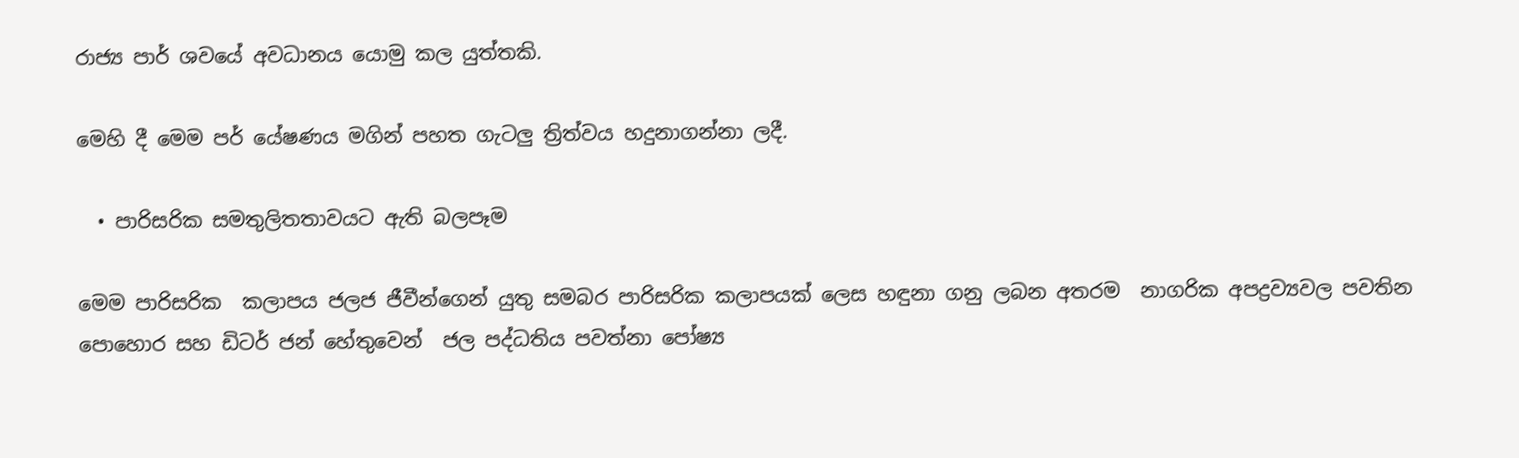රාජ්‍ය පාර් ශවයේ අවධානය යොමු කල යුත්තකි.

මෙහි දී මෙම පර් යේෂණය මගින් පහත ගැටලු ත්‍රිත්වය හදුනාගන්නා ලදී.

  • පාරිසරික සමතුලිතතාවයට ඇති බලපෑම

මෙම පාරිසරික  කලාපය ජලජ ජීවීන්ගෙන් යුතු සමබර පාරිසරික කලාපයක් ලෙස හඳුනා ගනු ලබන අතරම  නාගරික අපද්‍රව්‍යවල පවතින පොහොර සහ ඩිටර් ජන් හේතුවෙන්  ජල පද්ධතිය පවත්නා පෝෂ්‍ය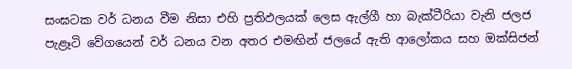සංඝටක වර් ධනය වීම නිසා එහි ප්‍රතිඵලයක් ලෙස ඇල්ගී හා බැක්ටීරියා වැනි ජලජ පැළෑටි වේගයෙන් වර් ධනය වන අතර එමඟින් ජලයේ ඇති ආලෝකය සහ ඔක්සිජන්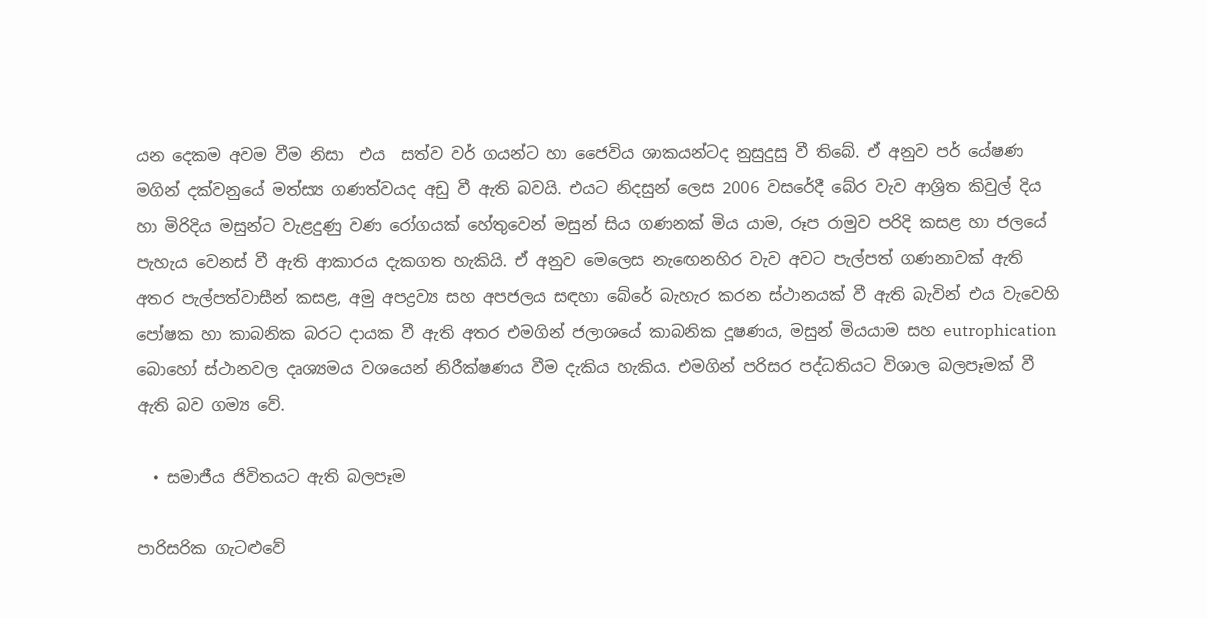යන දෙකම අවම වීම නිසා  එය  සත්ව වර් ගයන්ට හා ජෛවිය ශාකයන්ටද නුසුදුසු වී තිබේ. ඒ අනුව පර් යේෂණ මගින් දක්වනුයේ මත්ස්‍ය ගණත්වයද අඩු වී ඇති බවයි. එයට නිදසුන් ලෙස 2006 වසරේදී බේර වැව ආශ්‍රිත කිවුල් දිය හා මිරිදිය මසුන්ට වැළදුණු වණ රෝගයක් හේතුවෙන් මසුන් සිය ගණනක් මිය යාම, රූප රාමුව පරිදි කසළ හා ජලයේ පැහැය වෙනස් වී ඇති ආකාරය දැකගත හැකියි. ඒ අනුව මෙලෙස නැඟෙනහිර වැව අවට පැල්පත් ගණනාවක් ඇති අතර පැල්පත්වාසීන් කසළ, අමු අපද්‍රව්‍ය සහ අපජලය සඳහා බේරේ බැහැර කරන ස්ථානයක් වී ඇති බැවින් එය වැවෙහි  පෝෂක හා කාබනික බරට දායක වී ඇති අතර එමගින් ජලාශයේ කාබනික දූෂණය, මසුන් මියයාම සහ eutrophication බොහෝ ස්ථානවල දෘශ්‍යමය වශයෙන් නිරීක්ෂණය වීම දැකිය හැකිය. එමගින් පරිසර පද්ධතියට විශාල බලපෑමක් වී ඇති බව ගම්‍ය වේ.

  • සමාජීය ජිවිතයට ඇති බලපෑම

පාරිසරික ගැටළුවේ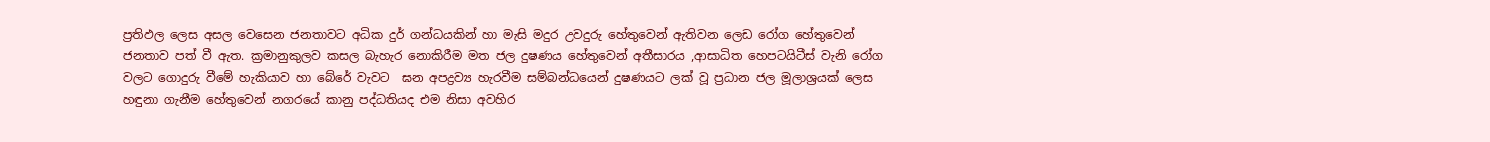ප්‍රතිඵල ලෙස අසල වෙසෙන ජනතාවට අධික දුර් ගන්ධයකින් හා මැසි මදුර උවදුරු හේතුවෙන් ඇතිවන ලෙඩ රෝග හේතුවෙන් ජනතාව පත් වී ඇත. ක්‍රමානුකුලව කසල බැහැර නොකිරීම මත ජල දුෂණය හේතුවෙන් අතීසාරය ,ආසාධිත හෙපටයිටීස් වැනි රෝග වලට ගොදුරු වීමේ හැකියාව හා බේරේ වැවට  ඝන අපද්‍රව්‍ය හැරවීම සම්බන්ධයෙන් දුෂණයට ලක් වූ ප්‍රධාන ජල මූලාශ්‍රයක් ලෙස හඳුනා ගැනීම හේතුවෙන් නගරයේ කානු පද්ධතියද එම නිසා අවහිර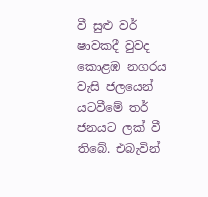වී සුළු වර් ෂාවකදී වුවද කොළඹ නගරය වැසි ජලයෙන් යටවීමේ තර් ජනයට ලක් වී තිබේ. එබැවින්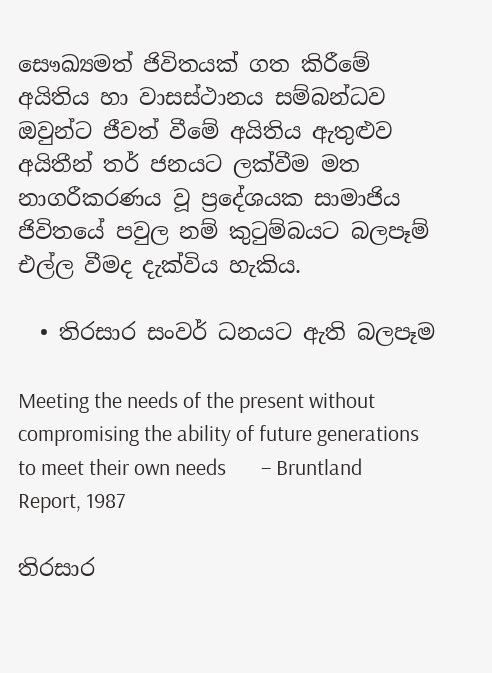සෞඛ්‍යමත් ජිවිතයක් ගත කිරීමේ අයිතිය හා වාසස්ථානය සම්බන්ධව ඔවුන්ට ජීවත් වීමේ අයිතිය ඇතුළුව අයිතීන් තර් ජනයට ලක්වීම මත නාගරීකරණය වූ ප්‍රදේශයක සාමාජිය ජිවිතයේ පවුල නම් කුටුම්බයට බලපෑම් එල්ල වීමද දැක්විය හැකිය.

  • තිරසාර සංවර් ධනයට ඇති බලපෑම

Meeting the needs of the present without compromising the ability of future generations to meet their own needs       – Bruntland Report, 1987

තිරසාර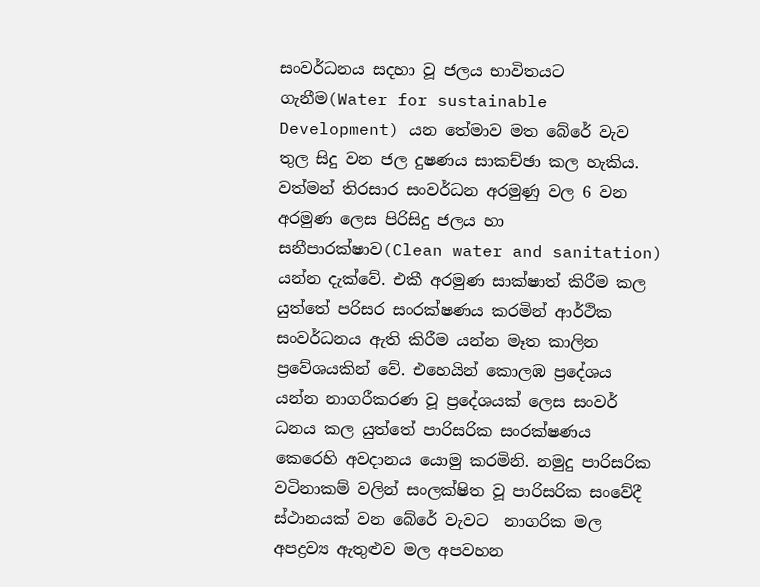සංවර්ධනය සදහා වූ ජලය භාවිතයට ගැනීම(Water for sustainable Development) යන තේමාව මත බේරේ වැව තුල සිදු වන ජල දුෂණය සාකච්ඡා කල හැකිය. වත්මන් තිරසාර සංවර්ධන අරමුණු වල 6 වන අරමුණ ලෙස පිරිසිදු ජලය හා සනීපාරක්ෂාව(Clean water and sanitation) යන්න දැක්වේ. එකී අරමුණ සාක්ෂාත් කිරීම කල යුත්තේ පරිසර සංරක්ෂණය කරමින් ආර්ථික සංවර්ධනය ඇති කිරීම යන්න මෑත කාලින ප්‍රවේශයකින් වේ. එහෙයින් කොලඹ ප්‍රදේශය යන්න නාගරීකරණ වූ ප්‍රදේශයක් ලෙස සංවර් ධනය කල යුත්තේ පාරිසරික සංරක්ෂණය කෙරෙහි අවදානය යොමු කරමිනි. නමුදු පාරිසරික වටිනාකම් වලින් සංලක්ෂිත වූ පාරිසරික සංවේදී ස්ථානයක් වන බේරේ වැවට  නාගරික මල අපද්‍රව්‍ය ඇතුළුව මල අපවහන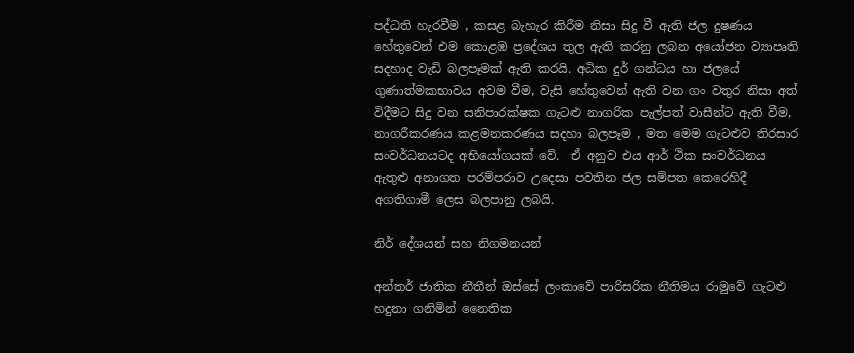පද්ධති හැරවීම , කසළ බැහැර කිරීම නිසා සිදු වී ඇති ජල දුෂණය හේතුවෙන් එම කොළඹ ප්‍රදේශය තුල ඇති කරනු ලබන අයෝජන ව්‍යාපෘති සදහාද වැඩි බලපෑමක් ඇති කරයි. අධික දුර් ගන්ධය හා ජලයේ ගුණාත්මකභාවය අවම වීම, වැසි හේතුවෙන් ඇති වන ගං වතුර නිසා අත් විදීමට සිදු වන සනිපාරක්ෂක ගැටළු නාගරික පැල්පත් වාසීන්ට ඇති වීම, නාගරීකරණය කළමනකරණය සදහා බලපෑම , මත මෙම ගැටළුව තිරසාර සංවර්ධනයටද අභියෝගයක් වේ.  ඒ අනුව එය ආර් ථික සංවර්ධනය ඇතුළු අනාගත පරම්පරාව උදෙසා පවතින ජල සම්පත කෙරෙහිදී අගතිගාමී ලෙස බලපානු ලබයි.

නිර් දේශයන් සහ නිගමනයන්

අන්තර් ජාතික නීතීන් ඔස්සේ ලංකාවේ පාරිසරික නීතිමය රාමුවේ ගැටළු හදුනා ගනිමින් නෛතික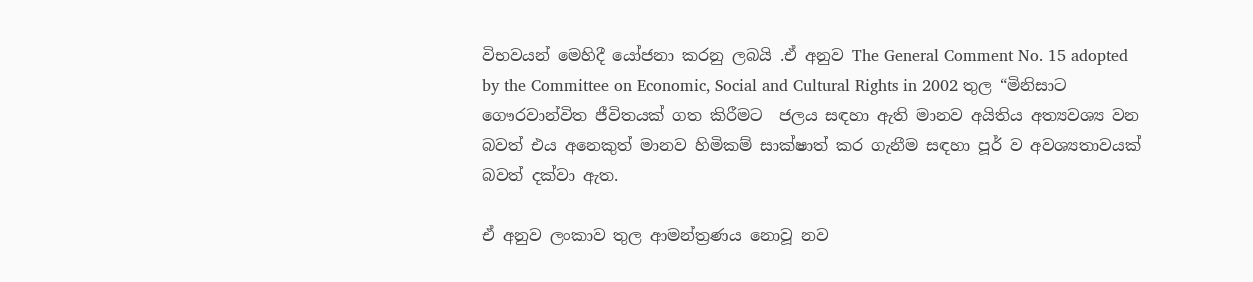විභවයන් මෙහිදී යෝජනා කරනු ලබයි .ඒ අනුව The General Comment No. 15 adopted by the Committee on Economic, Social and Cultural Rights in 2002 තුල “මිනිසාට ගෞරවාන්විත ජීවිතයක් ගත කිරීමට  ජලය සඳහා ඇති මානව අයිතිය අත්‍යවශ්‍ය වන බවත් එය අනෙකුත් මානව හිමිකම් සාක්ෂාත් කර ගැනීම සඳහා පූර් ව අවශ්‍යතාවයක් බවත් දක්වා ඇත.

ඒ අනුව ලංකාව තුල ආමන්ත්‍රණය නොවූ නව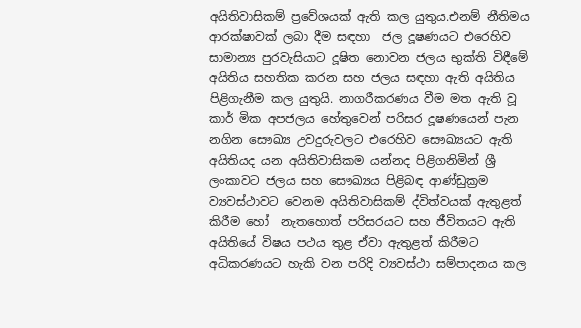අයිතිවාසිකම් ප්‍රවේශයක් ඇති කල යුතුය.එනම් නීතිමය ආරක්ෂාවක් ලබා දීම සඳහා  ජල දූෂණයට එරෙහිව සාමාන්‍ය පුරවැසියාට දූෂිත නොවන ජලය භුක්ති විඳීමේ අයිතිය සහතික කරන සහ ජලය සඳහා ඇති අයිතිය පිළිගැනීම කල යුතුයි. නාගරීකරණය වීම මත ඇති වූ කාර් මික අපජලය හේතුවෙන් පරිසර දූෂණයෙන් පැන නගින සෞඛ්‍ය උවදුරුවලට එරෙහිව සෞඛ්‍යයට ඇති අයිතියද යන අයිතිවාසිකම යන්නද පිළිගනිමින් ශ්‍රී ලංකාවට ජලය සහ සෞඛ්‍යය පිළිබඳ ආණ්ඩුක්‍රම ව්‍යවස්ථාවට වෙනම අයිතිවාසිකම් ද්විත්වයක් ඇතුළත් කිරීම හෝ  නැතහොත් පරිසරයට සහ ජීවිතයට ඇති අයිතියේ විෂය පථය තුළ ඒවා ඇතුළත් කිරීමට අධිකරණයට හැකි වන පරිදි ව්‍යවස්ථා සම්පාදනය කල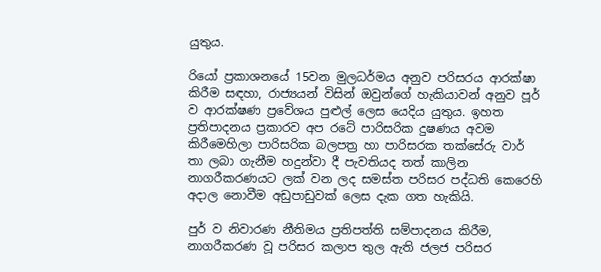යුතුය.

රියෝ ප්‍රකාශනයේ 15වන මුලධර්මය අනුව පරිසරය ආරක්ෂා කිරීම සඳහා, රාජ්‍යයන් විසින් ඔවුන්ගේ හැකියාවන් අනුව පූර් ව ආරක්ෂණ ප්‍රවේශය පුළුල් ලෙස යෙදිය යුතුය. ඉහත ප්‍රතිපාදනය ප්‍රකාරව අප රටේ පාරිසරික දුෂණය අවම කිරීමෙහිලා පාරිසරික බලපත්‍ර හා පාරිසරක තක්සේරු වාර් තා ලබා ගැනීම හදුන්වා දී පැවතියද තත් කාලින නාගරීකරණයට ලක් වන ලද සමස්ත පරිසර පද්ධති කෙරෙහි අදාල නොවීම අඩුපාඩුවක් ලෙස දැක ගත හැකියි.

පුර් ව නිවාරණ නීතිමය ප්‍රතිපත්ති සම්පාදනය කිරීම, නාගරීකරණ වූ පරිසර කලාප තුල ඇති ජලජ පරිසර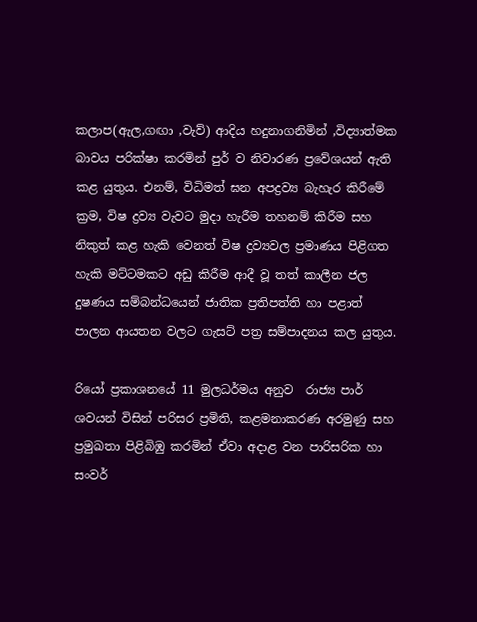කලාප(ඇල,ගඟා ,වැව්) ආදිය හදුනාගනිමින් ,විද්‍යාත්මක බාවය පරික්ෂා කරමින් පුර් ව නිවාරණ ප්‍රවේශයන් ඇති කළ යුතුය. එනම්, විධිමත් ඝන අපද්‍රව්‍ය බැහැර කිරීමේ ක්‍රම, විෂ ද්‍රව්‍ය වැවට මුදා හැරීම තහනම් කිරීම සහ නිකුත් කළ හැකි වෙනත් විෂ ද්‍රව්‍යවල ප්‍රමාණය පිළිගත හැකි මට්ටමකට අඩු කිරීම ආදී වූ තත් කාලීන ජල දුෂණය සම්බන්ධයෙන් ජාතික ප්‍රතිපත්ති හා පළාත් පාලන ආයතන වලට ගැසට් පත්‍ර සම්පාදනය කල යුතුය.

රියෝ ප්‍රකාශනයේ 11 මුලධර්මය අනුව  රාජ්‍ය පාර් ශවයන් විසින් පරිසර ප්‍රමිති, කළමනාකරණ අරමුණු සහ ප්‍රමුඛතා පිළිබිඹු කරමින් ඒවා අදාළ වන පාරිසරික හා සංවර්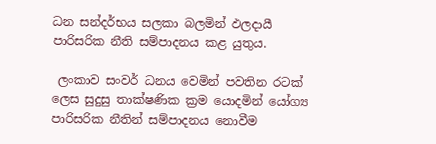ධන සන්දර්භය සලකා බලමින් ඵලදායී පාරිසරික නීති සම්පාදනය කළ යුතුය.

 ලංකාව සංවර් ධනය වෙමින් පවතින රටක් ලෙස සුදුසු තාක්ෂණික ක්‍රම යොදමින් යෝග්‍ය පාරිසරික නීතින් සම්පාදනය නොවීම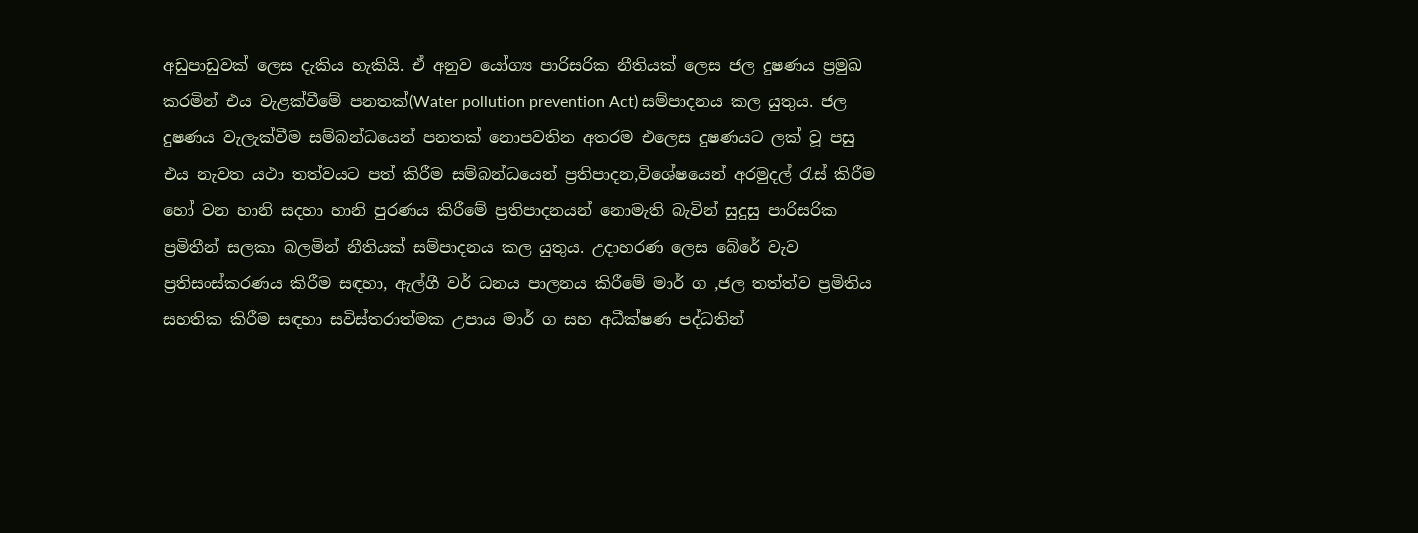අඩුපාඩුවක් ලෙස දැකිය හැකියි. ඒ අනුව යෝග්‍ය පාරිසරික නීතියක් ලෙස ජල දුෂණය ප්‍රමුඛ කරමින් එය වැළක්වීමේ පනතක්(Water pollution prevention Act) සම්පාදනය කල යුතුය. ජල දුෂණය වැලැක්වීම සම්බන්ධයෙන් පනතක් නොපවතින අතරම එලෙස දුෂණයට ලක් වූ පසු එය නැවත යථා තත්වයට පත් කිරීම සම්බන්ධයෙන් ප්‍රතිපාදන,විශේෂයෙන් අරමුදල් රැස් කිරීම හෝ වන හානි සදහා හානි පුරණය කිරීමේ ප්‍රතිපාදනයන් නොමැති බැවින් සුදුසු පාරිසරික ප්‍රමිතීන් සලකා බලමින් නීතියක් සම්පාදනය කල යුතුය. උදාහරණ ලෙස බේරේ වැව ප්‍රතිසංස්කරණය කිරීම සඳහා, ඇල්ගී වර් ධනය පාලනය කිරීමේ මාර් ග ,ජල තත්ත්ව ප්‍රමිතිය සහතික කිරීම සඳහා සවිස්තරාත්මක උපාය මාර් ග සහ අධීක්ෂණ පද්ධතින්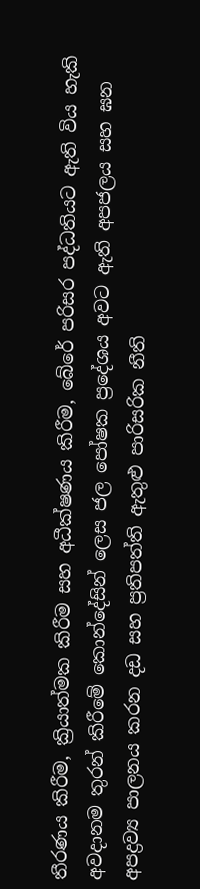තීරණය කිරීම, ක්‍රියාත්මක කිරීම සහ අධීක්ෂණය කිරීම, බේරේ පරිසර පද්ධතියට ඇති විය හැකි අවදානම තුරන් කිරීමේ කොන්දේසින් ලෙස ජල පෝෂක ප්‍රදේශය අවට ඇති අපජලය සහ ඝන අපද්‍රව්‍ය පාලනය කරන දඩ සහ ප්‍රතිපත්ති ඇතුළු පාරිසරික නීති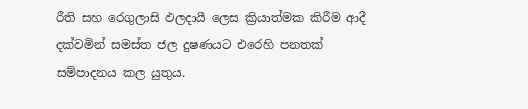රීති සහ රෙගුලාසි ඵලදායී ලෙස ක්‍රියාත්මක කිරීම ආදී දක්වමින් සමස්ත ජල දුෂණයට එරෙහි පනතක් සම්පාදනය කල යුතුය.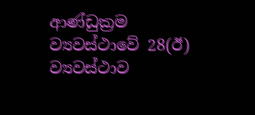ආණ්ඩුක්‍රම ව්‍යවස්ථාවේ 28(ඊ) ව්‍යවස්ථාව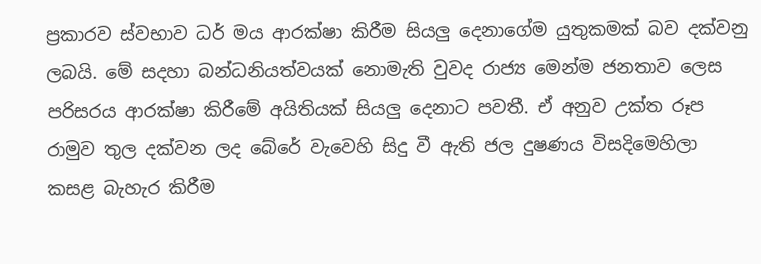ප්‍රකාරව ස්වභාව ධර් මය ආරක්ෂා කිරීම සියලු දෙනාගේම යුතුකමක් බව දක්වනු ලබයි. මේ සදහා බන්ධනියත්වයක් නොමැති වුවද රාජ්‍ය මෙන්ම ජනතාව ලෙස පරිසරය ආරක්ෂා කිරීමේ අයිතියක් සියලු දෙනාට පවතී. ඒ අනුව උක්ත රූප රාමුව තුල දක්වන ලද බේරේ වැවෙහි සිදු වී ඇති ජල දුෂණය විසදිමෙහිලා කසළ බැහැර කිරීම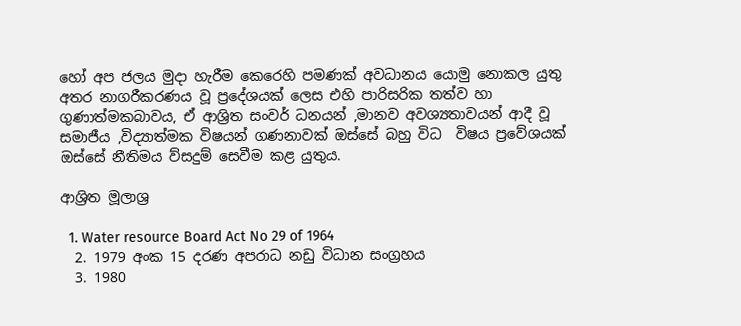හෝ අප ජලය මුදා හැරීම කෙරෙහි පමණක් අවධානය යොමු නොකල යුතු අතර නාගරීකරණය වූ ප්‍රදේශයක් ලෙස එහි පාරිසරික තත්ව හා ගුණාත්මකබාවය, ඒ ආශ්‍රිත සංවර් ධනයන් ,මානව අවශ්‍යතාවයන් ආදී වූ සමාජීය ,විද්‍යාත්මක විෂයන් ගණනාවක් ඔස්සේ බහු විධ  විෂය ප්‍රවේශයක් ඔස්සේ නීතිමය ව්සදුම් සෙවීම කළ යුතුය.

ආශ්‍රිත මූලාශ්‍ර

  1. Water resource Board Act No 29 of 1964
  2. 1979 අංක 15 දරණ අපරාධ නඩු විධාන සංග්‍රහය
  3. 1980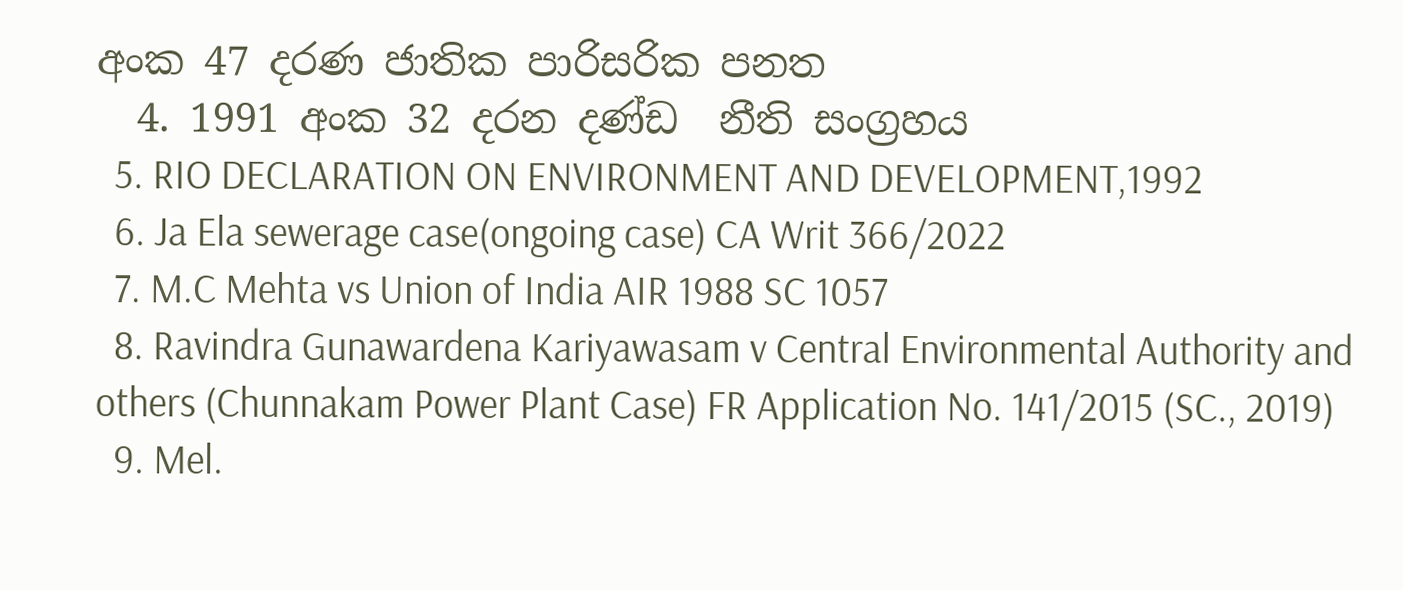අංක 47 දරණ ජාතික පාරිසරික පනත
  4. 1991 අංක 32 දරන දණ්ඩ  නීති සංග්‍රහය
  5. RIO DECLARATION ON ENVIRONMENT AND DEVELOPMENT,1992
  6. Ja Ela sewerage case(ongoing case) CA Writ 366/2022
  7. M.C Mehta vs Union of India AIR 1988 SC 1057
  8. Ravindra Gunawardena Kariyawasam v Central Environmental Authority and others (Chunnakam Power Plant Case) FR Application No. 141/2015 (SC., 2019)
  9. Mel.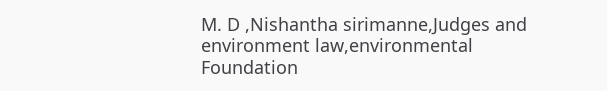M. D ,Nishantha sirimanne,Judges and environment law,environmental Foundation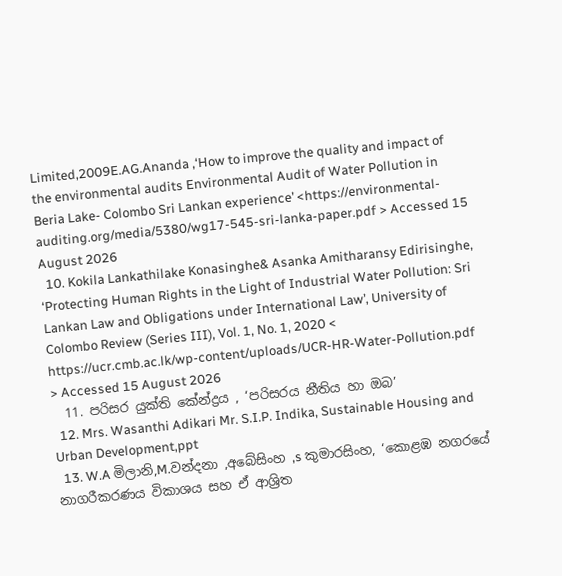Limited,2009E.AG.Ananda ,‘How to improve the quality and impact of the environmental audits Environmental Audit of Water Pollution in Beria Lake- Colombo Sri Lankan experience’ <https://environmental-auditing.org/media/5380/wg17-545-sri-lanka-paper.pdf > Accessed 15 August 2026
  10. Kokila Lankathilake Konasinghe& Asanka Amitharansy Edirisinghe, ‘Protecting Human Rights in the Light of Industrial Water Pollution: Sri Lankan Law and Obligations under International Law’, University of Colombo Review (Series III), Vol. 1, No. 1, 2020 < https://ucr.cmb.ac.lk/wp-content/uploads/UCR-HR-Water-Pollution.pdf > Accessed 15 August 2026
  11. පරිසර යුක්ති කේන්ද්‍රය , ‘පරිසරය නීතිය හා ඔබ’
  12. Mrs. Wasanthi Adikari Mr. S.I.P. Indika, Sustainable Housing and Urban Development,ppt
  13. W.A මිලානි,M.වන්දනා ,අබේසිංහ ,s කුමාරසිංහ, ‘කොළඹ නගරයේ නාගරීකරණය විකාශය සහ ඒ ආශ්‍රිත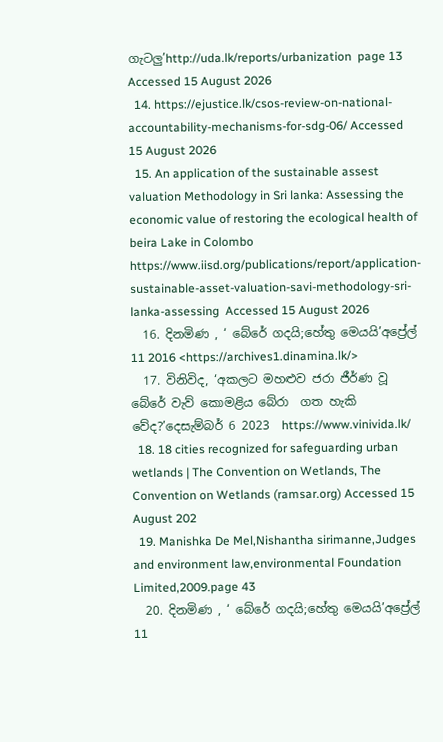ගැටලු’http://uda.lk/reports/urbanization  page 13 Accessed 15 August 2026
  14. https://ejustice.lk/csos-review-on-national-accountability-mechanisms-for-sdg-06/ Accessed 15 August 2026
  15. An application of the sustainable assest valuation Methodology in Sri lanka: Assessing the economic value of restoring the ecological health of beira Lake in Colombo https://www.iisd.org/publications/report/application-sustainable-asset-valuation-savi-methodology-sri-lanka-assessing  Accessed 15 August 2026
  16. දිනමිණ , ‘ බේරේ ගදයි;හේතු මෙයයි’අප්‍රේල් 11 2016 <https://archives1.dinamina.lk/>
  17. විනිවිද, ‘අකලට මහළුව ජරා ජීර්ණ වූ බේරේ වැව් කොමළිය බේරා  ගත හැකි වේද?’දෙසැම්බර් 6 2023  https://www.vinivida.lk/
  18. 18 cities recognized for safeguarding urban wetlands | The Convention on Wetlands, The Convention on Wetlands (ramsar.org) Accessed 15 August 202
  19. Manishka De Mel,Nishantha sirimanne,Judges and environment law,environmental Foundation Limited,2009.page 43
  20. දිනමිණ , ‘ බේරේ ගදයි;හේතු මෙයයි’අප්‍රේල් 11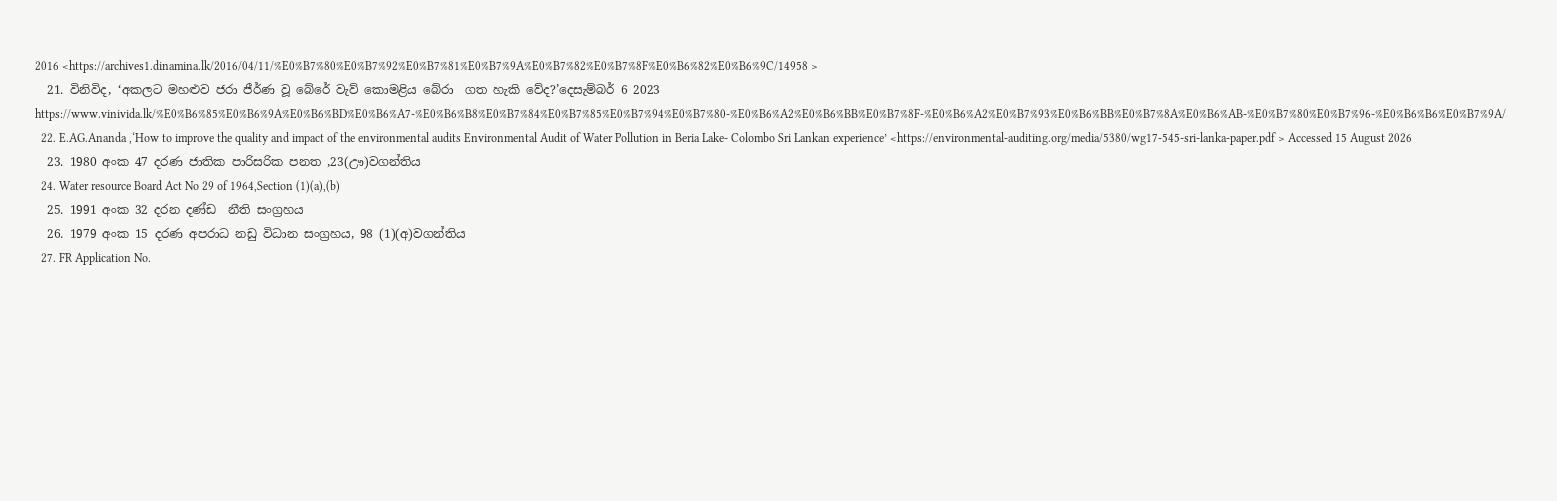2016 <https://archives1.dinamina.lk/2016/04/11/%E0%B7%80%E0%B7%92%E0%B7%81%E0%B7%9A%E0%B7%82%E0%B7%8F%E0%B6%82%E0%B6%9C/14958 >
  21. විනිවිද, ‘අකලට මහළුව ජරා ජීර්ණ වූ බේරේ වැව් කොමළිය බේරා  ගත හැකි වේද?’දෙසැම්බර් 6 2023  https://www.vinivida.lk/%E0%B6%85%E0%B6%9A%E0%B6%BD%E0%B6%A7-%E0%B6%B8%E0%B7%84%E0%B7%85%E0%B7%94%E0%B7%80-%E0%B6%A2%E0%B6%BB%E0%B7%8F-%E0%B6%A2%E0%B7%93%E0%B6%BB%E0%B7%8A%E0%B6%AB-%E0%B7%80%E0%B7%96-%E0%B6%B6%E0%B7%9A/
  22. E.AG.Ananda ,‘How to improve the quality and impact of the environmental audits Environmental Audit of Water Pollution in Beria Lake- Colombo Sri Lankan experience’ <https://environmental-auditing.org/media/5380/wg17-545-sri-lanka-paper.pdf > Accessed 15 August 2026
  23. 1980 අංක 47 දරණ ජාතික පාරිසරික පනත ,23(ඌ)වගන්තිය
  24. Water resource Board Act No 29 of 1964,Section (1)(a),(b)
  25. 1991 අංක 32 දරන දණ්ඩ  නීති සංග්‍රහය
  26. 1979 අංක 15 දරණ අපරාධ නඩු විධාන සංග්‍රහය, 98 (1)(අ)වගන්තිය
  27. FR Application No.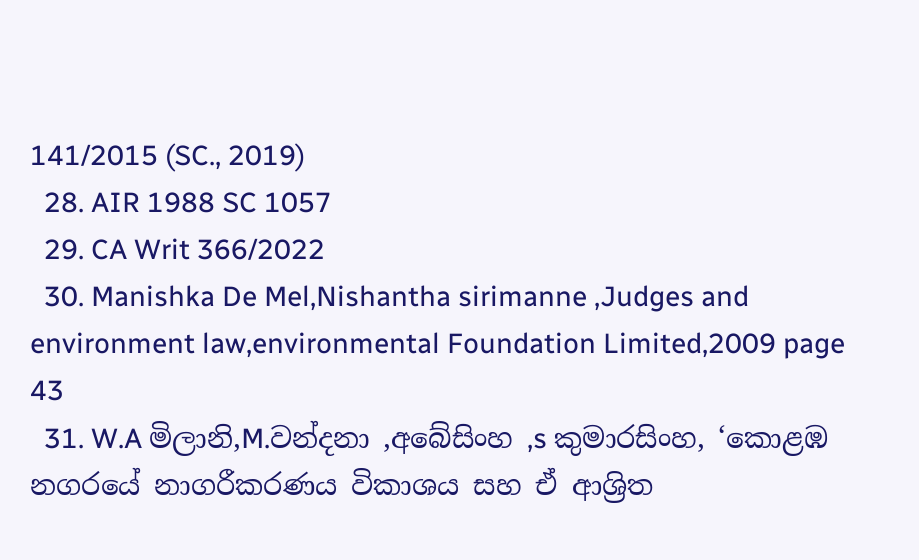141/2015 (SC., 2019)
  28. AIR 1988 SC 1057
  29. CA Writ 366/2022
  30. Manishka De Mel,Nishantha sirimanne ,Judges and environment law,environmental Foundation Limited,2009 page 43
  31. W.A මිලානි,M.වන්දනා ,අබේසිංහ ,s කුමාරසිංහ, ‘කොළඹ නගරයේ නාගරීකරණය විකාශය සහ ඒ ආශ්‍රිත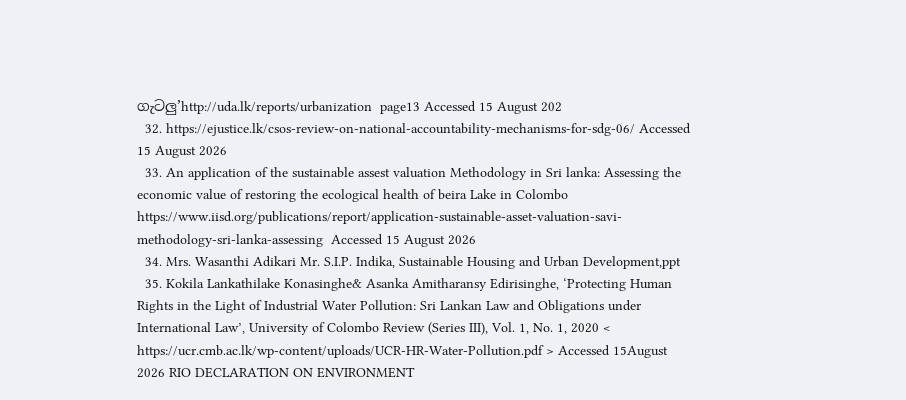ගැටලු’http://uda.lk/reports/urbanization  page13 Accessed 15 August 202
  32. https://ejustice.lk/csos-review-on-national-accountability-mechanisms-for-sdg-06/ Accessed 15 August 2026
  33. An application of the sustainable assest valuation Methodology in Sri lanka: Assessing the economic value of restoring the ecological health of beira Lake in Colombo https://www.iisd.org/publications/report/application-sustainable-asset-valuation-savi-methodology-sri-lanka-assessing  Accessed 15 August 2026
  34. Mrs. Wasanthi Adikari Mr. S.I.P. Indika, Sustainable Housing and Urban Development,ppt
  35. Kokila Lankathilake Konasinghe& Asanka Amitharansy Edirisinghe, ‘Protecting Human Rights in the Light of Industrial Water Pollution: Sri Lankan Law and Obligations under International Law’, University of Colombo Review (Series III), Vol. 1, No. 1, 2020 < https://ucr.cmb.ac.lk/wp-content/uploads/UCR-HR-Water-Pollution.pdf > Accessed 15August 2026 RIO DECLARATION ON ENVIRONMENT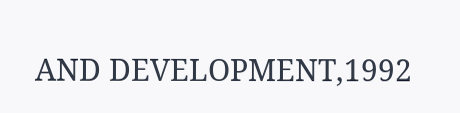AND DEVELOPMENT,1992